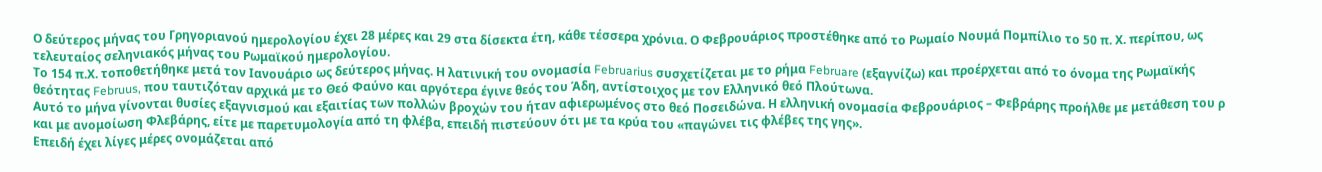Ο δεύτερος μήνας του Γρηγοριανού ημερολογίου έχει 28 μέρες και 29 στα δίσεκτα έτη, κάθε τέσσερα χρόνια. Ο Φεβρουάριος προστέθηκε από το Ρωμαίο Νουμά Πομπίλιο το 50 π. Χ. περίπου, ως τελευταίος σεληνιακός μήνας του Ρωμαϊκού ημερολογίου.
Το 154 π.Χ. τοποθετήθηκε μετά τον Ιανουάριο ως δεύτερος μήνας. Η λατινική του ονομασία Februarius συσχετίζεται με το ρήμα Februare (εξαγνίζω) και προέρχεται από το όνομα της Ρωμαϊκής θεότητας Februus, που ταυτιζόταν αρχικά με το Θεό Φαύνο και αργότερα έγινε θεός του Άδη, αντίστοιχος με τον Ελληνικό θεό Πλούτωνα.
Αυτό το μήνα γίνονται θυσίες εξαγνισμού και εξαιτίας των πολλών βροχών του ήταν αφιερωμένος στο θεό Ποσειδώνα. Η ελληνική ονομασία Φεβρουάριος – Φεβράρης προήλθε με μετάθεση του ρ και με ανομοίωση Φλεβάρης, είτε με παρετυμολογία από τη φλέβα, επειδή πιστεύουν ότι με τα κρύα του «παγώνει τις φλέβες της γης».
Επειδή έχει λίγες μέρες ονομάζεται από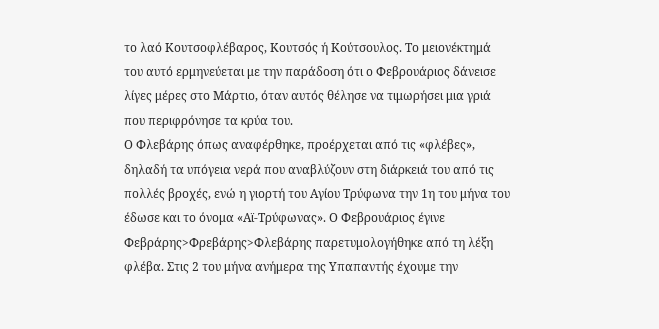το λαό Κουτσοφλέβαρος, Κουτσός ή Κούτσουλος. Το μειονέκτημά του αυτό ερμηνεύεται με την παράδοση ότι ο Φεβρουάριος δάνεισε λίγες μέρες στο Μάρτιο, όταν αυτός θέλησε να τιμωρήσει μια γριά που περιφρόνησε τα κρύα του.
Ο Φλεβάρης όπως αναφέρθηκε, προέρχεται από τις «φλέβες», δηλαδή τα υπόγεια νερά που αναβλύζουν στη διάρκειά του από τις πολλές βροχές, ενώ η γιορτή του Αγίου Τρύφωνα την 1η του μήνα του έδωσε και το όνομα «Αϊ-Τρύφωνας». Ο Φεβρουάριος έγινε Φεβράρης>Φρεβάρης>Φλεβάρης παρετυμολογήθηκε από τη λέξη φλέβα. Στις 2 του μήνα ανήμερα της Υπαπαντής έχουμε την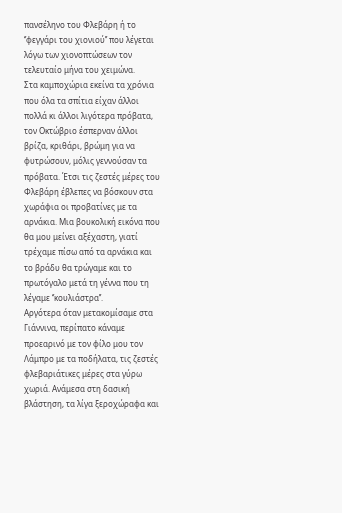πανσέληνο του Φλεβάρη ή το ‘’φεγγάρι του χιονιού’’ που λέγεται λόγω των χιονοπτώσεων τον τελευταίο μήνα του χειμώνα.
Στα καμποχώρια εκείνα τα χρόνια που όλα τα σπίτια είχαν άλλοι πολλά κι άλλοι λιγότερα πρόβατα, τον Οκτώβριο έσπερναν άλλοι βρίζα, κριθάρι, βρώμη για να φυτρώσουν, μόλις γεννούσαν τα πρόβατα. Έτσι τις ζεστές μέρες του Φλεβάρη έβλεπες να βόσκουν στα χωράφια οι προβατίνες με τα αρνάκια. Μια βουκολική εικόνα που θα μου μείνει αξέχαστη, γιατί τρέχαμε πίσω από τα αρνάκια και το βράδυ θα τρώγαμε και το πρωτόγαλο μετά τη γέννα που τη λέγαμε ‘’κουλιάστρα’’.
Αργότερα όταν μετακομίσαμε στα Γιάννινα, περίπατο κάναμε προεαρινό με τον φίλο μου τον Λάμπρο με τα ποδήλατα, τις ζεστές φλεβαριάτικες μέρες στα γύρω χωριά. Ανάμεσα στη δασική βλάστηση, τα λίγα ξεροχώραφα και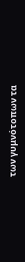των γυμνότοπων τα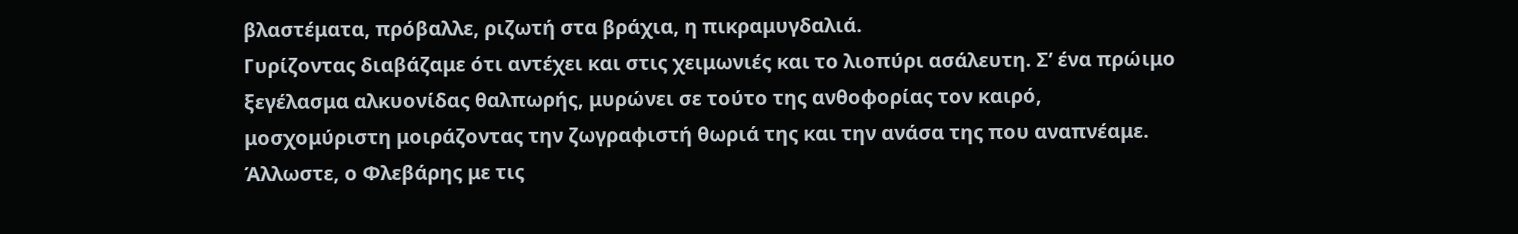βλαστέματα, πρόβαλλε, ριζωτή στα βράχια, η πικραμυγδαλιά.
Γυρίζοντας διαβάζαμε ότι αντέχει και στις χειμωνιές και το λιοπύρι ασάλευτη. Σ’ ένα πρώιμο ξεγέλασμα αλκυονίδας θαλπωρής, μυρώνει σε τούτο της ανθοφορίας τον καιρό, μοσχομύριστη μοιράζοντας την ζωγραφιστή θωριά της και την ανάσα της που αναπνέαμε.
Άλλωστε, ο Φλεβάρης με τις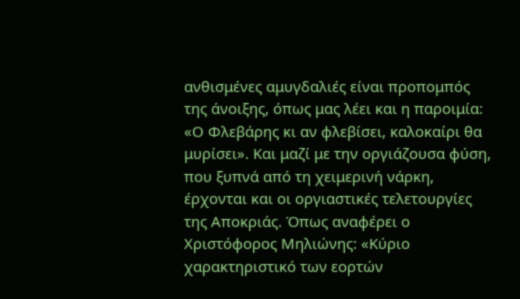ανθισμένες αμυγδαλιές είναι προπομπός της άνοιξης, όπως μας λέει και η παροιμία: «Ο Φλεβάρης κι αν φλεβίσει, καλοκαίρι θα μυρίσει». Και μαζί με την οργιάζουσα φύση, που ξυπνά από τη χειμερινή νάρκη, έρχονται και οι οργιαστικές τελετουργίες της Αποκριάς. Όπως αναφέρει ο Χριστόφορος Μηλιώνης: «Κύριο χαρακτηριστικό των εορτών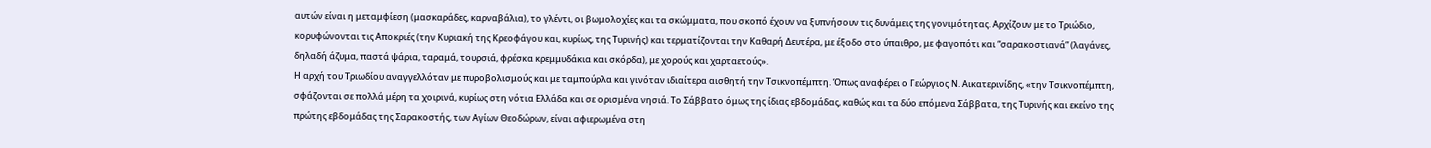αυτών είναι η μεταμφίεση (μασκαράδες, καρναβάλια), το γλέντι, οι βωμολοχίες και τα σκώμματα, που σκοπό έχουν να ξυπνήσουν τις δυνάμεις της γονιμότητας. Αρχίζουν με το Τριώδιο, κορυφώνονται τις Αποκριές (την Κυριακή της Κρεοφάγου και, κυρίως, της Τυρινής) και τερματίζονται την Καθαρή Δευτέρα, με έξοδο στο ύπαιθρο, με φαγοπότι και “σαρακοστιανά” (λαγάνες, δηλαδή άζυμα, παστά ψάρια, ταραμά, τουρσιά, φρέσκα κρεμμυδάκια και σκόρδα), με χορούς και χαρταετούς».
Η αρχή του Τριωδίου αναγγελλόταν με πυροβολισμούς και με ταμπούρλα και γινόταν ιδιαίτερα αισθητή την Τσικνοπέμπτη. Όπως αναφέρει ο Γεώργιος Ν. Αικατερινίδης, «την Τσικνοπέμπτη, σφάζονται σε πολλά μέρη τα χοιρινά, κυρίως στη νότια Ελλάδα και σε ορισμένα νησιά. Το Σάββατο όμως της ίδιας εβδομάδας, καθώς και τα δύο επόμενα Σάββατα, της Τυρινής και εκείνο της πρώτης εβδομάδας της Σαρακοστής, των Αγίων Θεοδώρων, είναι αφιερωμένα στη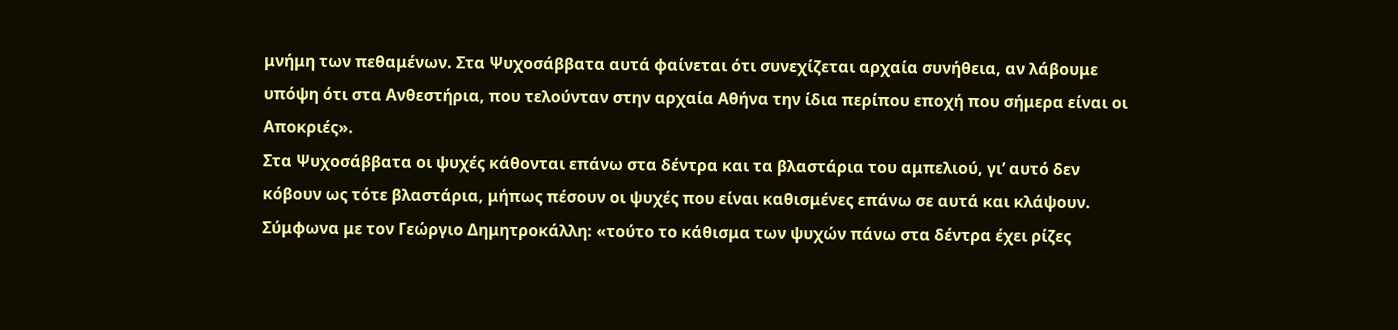μνήμη των πεθαμένων. Στα Ψυχοσάββατα αυτά φαίνεται ότι συνεχίζεται αρχαία συνήθεια, αν λάβουμε υπόψη ότι στα Ανθεστήρια, που τελούνταν στην αρχαία Αθήνα την ίδια περίπου εποχή που σήμερα είναι οι Αποκριές».
Στα Ψυχοσάββατα οι ψυχές κάθονται επάνω στα δέντρα και τα βλαστάρια του αμπελιού, γι’ αυτό δεν κόβουν ως τότε βλαστάρια, μήπως πέσουν οι ψυχές που είναι καθισμένες επάνω σε αυτά και κλάψουν. Σύμφωνα με τον Γεώργιο Δημητροκάλλη: «τούτο το κάθισμα των ψυχών πάνω στα δέντρα έχει ρίζες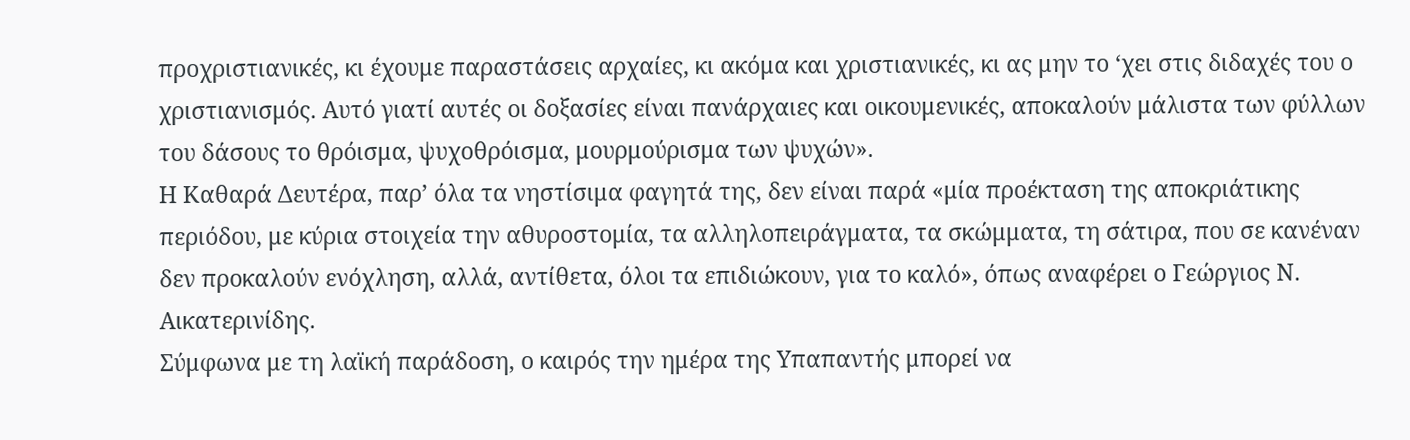προχριστιανικές, κι έχουμε παραστάσεις αρχαίες, κι ακόμα και χριστιανικές, κι ας μην το ‘χει στις διδαχές του ο χριστιανισμός. Αυτό γιατί αυτές οι δοξασίες είναι πανάρχαιες και οικουμενικές, αποκαλούν μάλιστα των φύλλων του δάσους το θρόισμα, ψυχοθρόισμα, μουρμούρισμα των ψυχών».
Η Καθαρά Δευτέρα, παρ’ όλα τα νηστίσιμα φαγητά της, δεν είναι παρά «μία προέκταση της αποκριάτικης περιόδου, με κύρια στοιχεία την αθυροστομία, τα αλληλοπειράγματα, τα σκώμματα, τη σάτιρα, που σε κανέναν δεν προκαλούν ενόχληση, αλλά, αντίθετα, όλοι τα επιδιώκουν, για το καλό», όπως αναφέρει ο Γεώργιος Ν. Αικατερινίδης.
Σύμφωνα με τη λαϊκή παράδοση, ο καιρός την ημέρα της Υπαπαντής μπορεί να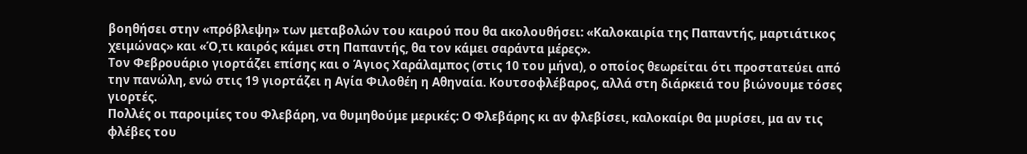βοηθήσει στην «πρόβλεψη» των μεταβολών του καιρού που θα ακολουθήσει: «Καλοκαιρία της Παπαντής, μαρτιάτικος χειμώνας» και «Ό,τι καιρός κάμει στη Παπαντής, θα τον κάμει σαράντα μέρες».
Τον Φεβρουάριο γιορτάζει επίσης και ο Άγιος Χαράλαμπος (στις 10 του μήνα), ο οποίος θεωρείται ότι προστατεύει από την πανώλη, ενώ στις 19 γιορτάζει η Αγία Φιλοθέη η Αθηναία. Κουτσοφλέβαρος, αλλά στη διάρκειά του βιώνουμε τόσες γιορτές.
Πολλές οι παροιμίες του Φλεβάρη, να θυμηθούμε μερικές: Ο Φλεβάρης κι αν φλεβίσει, καλοκαίρι θα μυρίσει, μα αν τις φλέβες του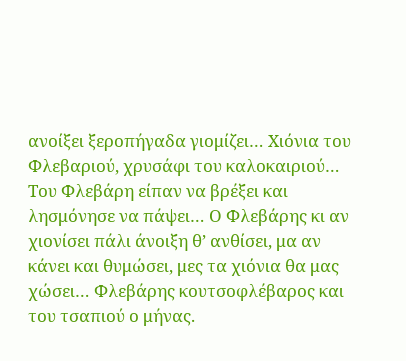ανοίξει ξεροπήγαδα γιομίζει… Χιόνια του Φλεβαριού, χρυσάφι του καλοκαιριού… Του Φλεβάρη είπαν να βρέξει και λησμόνησε να πάψει… Ο Φλεβάρης κι αν χιονίσει πάλι άνοιξη θ’ ανθίσει, μα αν κάνει και θυμώσει, μες τα χιόνια θα μας χώσει… Φλεβάρης κουτσοφλέβαρος και του τσαπιού ο μήνας.